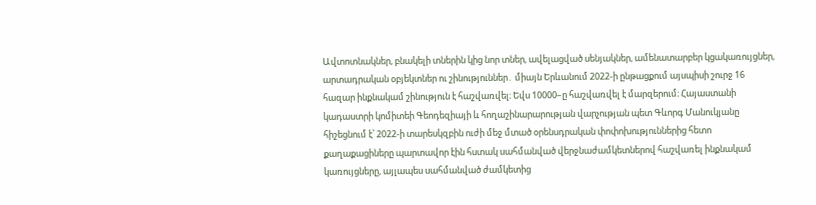Ավտոտնակներ, բնակելի տներին կից նոր տներ, ավելացված սենյակներ, ամենատարբեր կցակառույցներ, արտադրական օբյեկտներ ու շինություններ․ միայն Երևանում 2022-ի ընթացքում այսպիսի շուրջ 16 հազար ինքնակամ շինություն է հաշվառվել։ Եվս 10000–ը հաշվառվել է մարզերում։ Հայաստանի կադաստրի կոմիտեի Գեոդեզիայի և հողաշինարարության վարչության պետ Գևորգ Մանուկյանը հիշեցնում է՝ 2022-ի տարեսկզբին ուժի մեջ մտած օրենսդրական փոփոխություններից հետո քաղաքացիները պարտավոր էին հստակ սահմանված վերջնաժամկետներով հաշվառել ինքնակամ կառույցները, այլապես սահմանված ժամկետից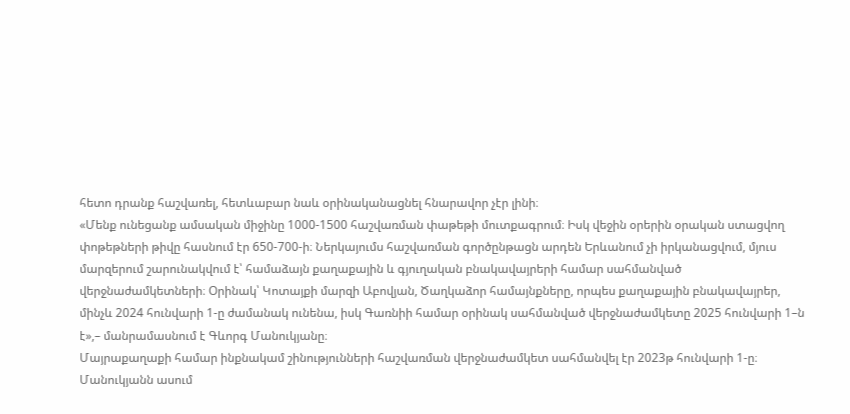հետո դրանք հաշվառել, հետևաբար նաև օրինականացնել հնարավոր չէր լինի։
«Մենք ունեցանք ամսական միջինը 1000-1500 հաշվառման փաթեթի մուտքագրում։ Իսկ վեջին օրերին օրական ստացվող փոթեթների թիվը հասնում էր 650-700-ի։ Ներկայումս հաշվառման գործընթացն արդեն Երևանում չի իրկանացվում, մյուս մարզերում շարունակվում է՝ համաձայն քաղաքային և գյուղական բնակավայրերի համար սահմանված վերջնաժամկետների։ Օրինակ՝ Կոտայքի մարզի Աբովյան, Ծաղկաձոր համայնքները, որպես քաղաքային բնակավայրեր, մինչև 2024 հունվարի 1-ը ժամանակ ունենա, իսկ Գառնիի համար օրինակ սահմանված վերջնաժամկետը 2025 հունվարի 1–ն է»,– մանրամասնում է Գևորգ Մանուկյանը։
Մայրաքաղաքի համար ինքնակամ շինությունների հաշվառման վերջնաժամկետ սահմանվել էր 2023թ հունվարի 1-ը։ Մանուկյանն ասում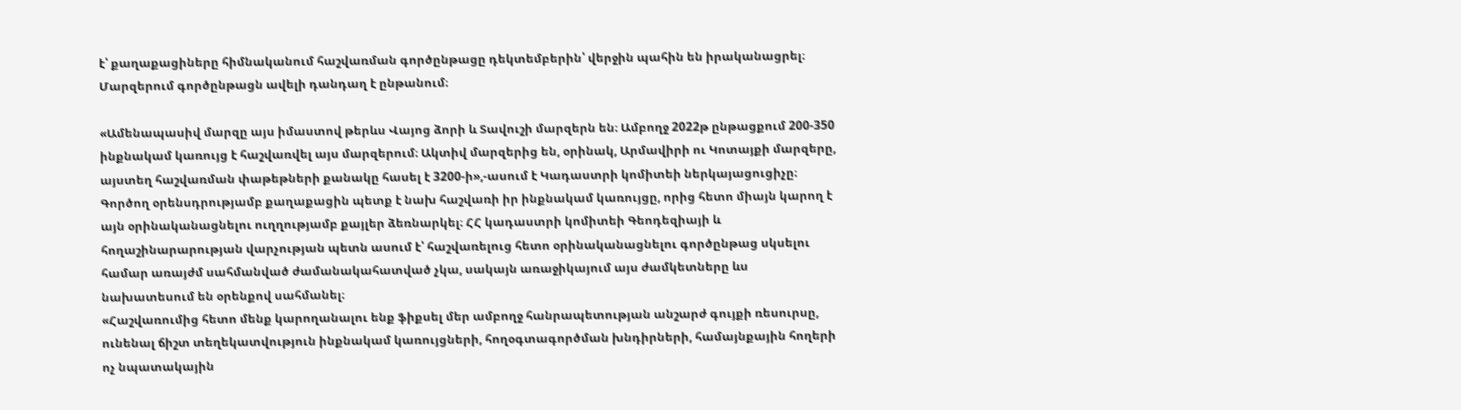է՝ քաղաքացիները հիմնականում հաշվառման գործընթացը դեկտեմբերին՝ վերջին պահին են իրականացրել։ Մարզերում գործընթացն ավելի դանդաղ է ընթանում։

«Ամենապասիվ մարզը այս իմաստով թերևս Վայոց ձորի և Տավուշի մարզերն են։ Ամբողջ 2022թ ընթացքում 200-350 ինքնակամ կառույց է հաշվառվել այս մարզերում։ Ակտիվ մարզերից են, օրինակ, Արմավիրի ու Կոտայքի մարզերը, այստեղ հաշվառման փաթեթների քանակը հասել է 3200-ի»,-ասում է Կադաստրի կոմիտեի ներկայացուցիչը։
Գործող օրենսդրությամբ քաղաքացին պետք է նախ հաշվառի իր ինքնակամ կառույցը, որից հետո միայն կարող է այն օրինականացնելու ուղղությամբ քայլեր ձեռնարկել։ ՀՀ կադաստրի կոմիտեի Գեոդեզիայի և հողաշինարարության վարչության պետն ասում է՝ հաշվառելուց հետո օրինականացնելու գործընթաց սկսելու համար առայժմ սահմանված ժամանակահատված չկա, սակայն առաջիկայում այս ժամկետները ևս նախատեսում են օրենքով սահմանել։
«Հաշվառումից հետո մենք կարողանալու ենք ֆիքսել մեր ամբողջ հանրապետության անշարժ գույքի ռեսուրսը, ունենալ ճիշտ տեղեկատվություն ինքնակամ կառույցների, հողօգտագործման խնդիրների, համայնքային հողերի ոչ նպատակային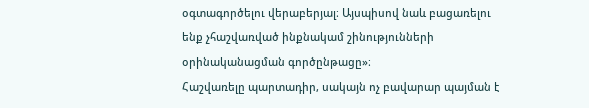օգտագործելու վերաբերյալ։ Այսպիսով նաև բացառելու ենք չհաշվառված ինքնակամ շինությունների օրինականացման գործընթացը»։
Հաշվառելը պարտադիր, սակայն ոչ բավարար պայման է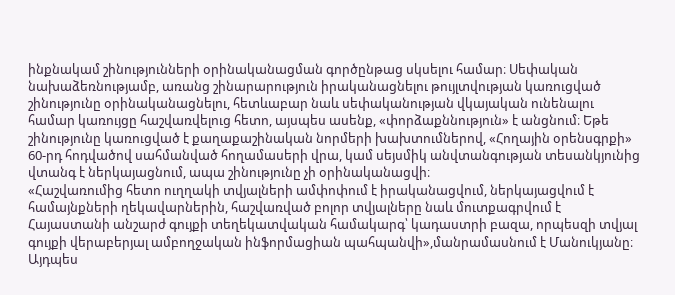ինքնակամ շինությունների օրինականացման գործընթաց սկսելու համար։ Սեփական նախաձեռնությամբ, առանց շինարարություն իրականացնելու թույլտվության կառուցված շինությունը օրինականացնելու, հետևաբար նաև սեփականության վկայական ունենալու համար կառույցը հաշվառվելուց հետո, այսպես ասենք, «փորձաքննություն» է անցնում։ Եթե շինությունը կառուցված է քաղաքաշինական նորմերի խախտումներով, «Հողային օրենսգրքի» 60-րդ հոդվածով սահմանված հողամասերի վրա, կամ սեյսմիկ անվտանգության տեսանկյունից վտանգ է ներկայացնում, ապա շինությունը չի օրինականացվի։
«Հաշվառումից հետո ուղղակի տվյալների ամփոփում է իրականացվում, ներկայացվում է համայնքների ղեկավարներին, հաշվառված բոլոր տվյալները նաև մուտքագրվում է Հայաստանի անշարժ գույքի տեղեկատվական համակարգ՝ կադաստրի բազա, որպեսզի տվյալ գույքի վերաբերյալ ամբողջական ինֆորմացիան պահպանվի»,մանրամասնում է Մանուկյանը։
Այդպես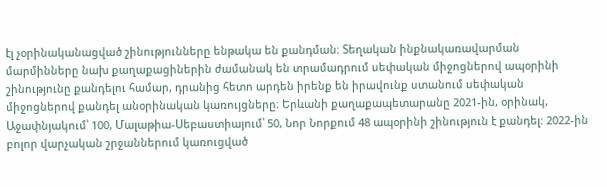էլ չօրինականացված շինությունները ենթակա են քանդման։ Տեղական ինքնակառավարման մարմինները նախ քաղաքացիներին ժամանակ են տրամադրում սեփական միջոցներով ապօրինի շինությունը քանդելու համար, դրանից հետո արդեն իրենք են իրավունք ստանում սեփական միջոցներով քանդել անօրինական կառույցները։ Երևանի քաղաքապետարանը 2021-ին, օրինակ, Աջափնյակում՝ 100, Մալաթիա-Սեբաստիայում՝ 50, Նոր Նորքում 48 ապօրինի շինություն է քանդել: 2022-ին բոլոր վարչական շրջաններում կառուցված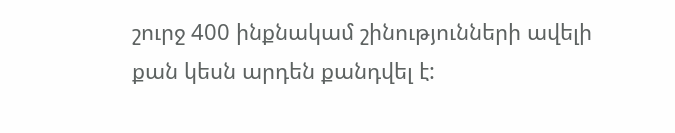շուրջ 400 ինքնակամ շինությունների ավելի քան կեսն արդեն քանդվել է: